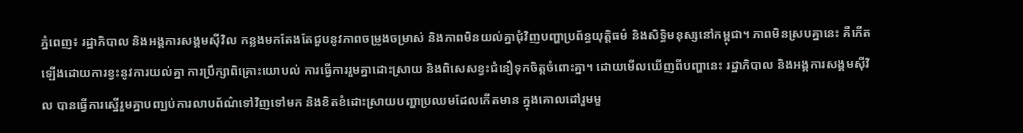ភ្នំពេញ៖ រដ្ឋាភិបាល និងអង្គការសង្គមស៊ីវិល កន្លងមកតែងតែជួបនូវភាពចម្រូងចម្រាស់ និងភាពមិនយល់គ្នាជុំវិញបញ្ហាប្រព័ន្ធយុត្តិធម៌ និងសិទ្ធិមនុស្សនៅកម្ពុជា។ ភាពមិនស្របគ្នានេះ គឺកើតឡើងដោយការខ្វះនូវការយល់គ្នា ការប្រឹក្សាពិគ្រោះយោបល់ ការធ្វើការរួមគ្នាដោះស្រាយ និងពិសេសខ្វះជំនឿទុកចិត្តចំពោះគ្នា។ ដោយមើលឃើញពីបញ្ហានេះ រដ្ឋាភិបាល និងអង្គការសង្គមស៊ីវិល បានធ្វើការស្នើរួមគ្នាបញ្ឃប់ការលាបព័ណ៌ទៅវិញទៅមក និងខិតខំដោះស្រាយបញ្ហាប្រឈមដែលកើតមាន ក្នុងគោលដៅរួមមួ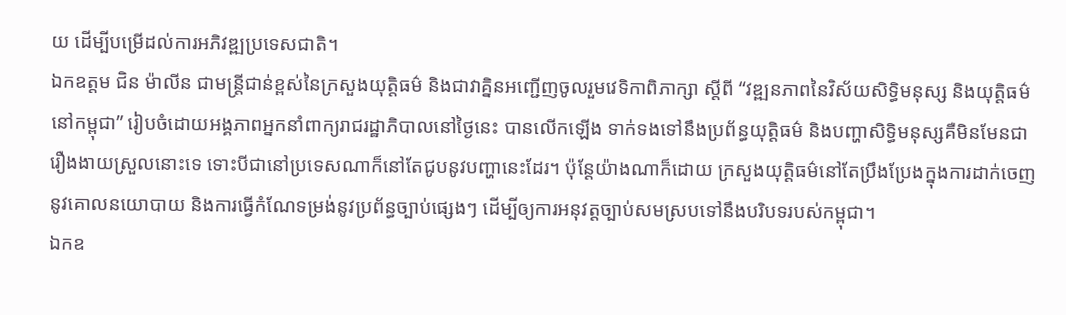យ ដើម្បីបម្រើដល់ការអភិវឌ្ឍប្រទេសជាតិ។
ឯកឧត្តម ជិន ម៉ាលីន ជាមន្ត្រីជាន់ខ្ពស់នៃក្រសួងយុត្តិធម៌ និងជាវាគ្និនអញ្ជើញចូលរួមវេទិកាពិភាក្សា ស្ដីពី “វឌ្ឍនភាពនៃវិស័យសិទ្ធិមនុស្ស និងយុតិ្តធម៌នៅកម្ពុជា” រៀបចំដោយអង្គភាពអ្នកនាំពាក្យរាជរដ្ឋាភិបាលនៅថ្ងៃនេះ បានលើកឡើង ទាក់ទងទៅនឹងប្រព័ន្ធយុត្តិធម៌ និងបញ្ហាសិទ្ធិមនុស្សគឺមិនមែនជារឿងងាយស្រួលនោះទេ ទោះបីជានៅប្រទេសណាក៏នៅតែជូបនូវបញ្ហានេះដែរ។ ប៉ុន្តែយ៉ាងណាក៏ដោយ ក្រសួងយុត្តិធម៌នៅតែប្រឹងប្រែងក្នុងការដាក់ចេញនូវគោលនយោបាយ និងការធ្វើកំណែទម្រង់នូវប្រព័ន្ធច្បាប់ផ្សេងៗ ដើម្បីឲ្យការអនុវត្តច្បាប់សមស្របទៅនឹងបរិបទរបស់កម្ពុជា។
ឯកឧ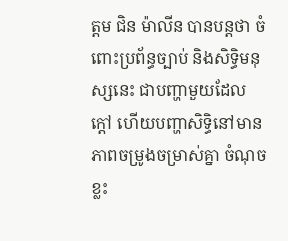ត្តម ជិន ម៉ាលីន បានបន្តថា ចំពោះប្រព័ន្ធច្បាប់ និងសិទ្ធិមនុស្សនេះ ជាបញ្ហាមួយដែលក្តៅ ហើយបញ្ហាសិទ្ធិនៅមានភាពចម្រូងចម្រាស់គ្នា ចំណុចខ្លះ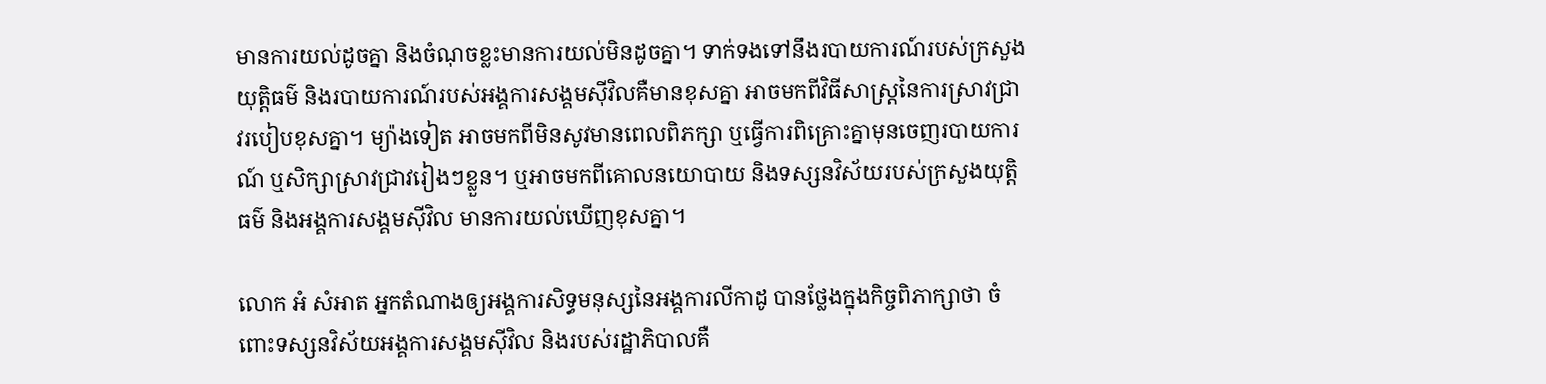មានការយល់ដូចគ្នា និងចំណុចខ្លះមានការយល់មិនដូចគ្នា។ ទាក់ទងទៅនឹងរបាយការណ៍របស់ក្រសួងយុត្តិធម៌ និងរបាយការណ៍របស់អង្គការសង្គមស៊ីវិលគឺមានខុសគ្នា អាចមកពីវិធីសាស្ត្រនៃការស្រាវជ្រាវរបៀបខុសគ្នា។ ម្យ៉ាងទៀត អាចមកពីមិនសូវមានពេលពិភក្សា ឬធ្វើការពិគ្រោះគ្នាមុនចេញរបាយការណ៍ ឬសិក្សាស្រាវជ្រាវរៀងៗខ្លួន។ ឬអាចមកពីគោលនយោបាយ និងទស្សនវិស័យរបស់ក្រសួងយុត្តិធម៌ និងអង្គការសង្គមស៊ីវិល មានការយល់ឃើញខុសគ្នា។

លោក អំ សំអាត អ្នកតំណាងឲ្យអង្គការសិទ្ធមនុស្សនៃអង្គការលីកាដូ បានថ្លែងក្នុងកិច្ចពិភាក្សាថា ចំពោះទស្សនវិស័យអង្គការសង្គមស៊ីវិល និងរបស់រដ្ឋាភិបាលគឺ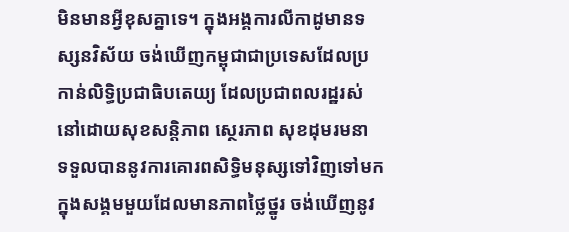មិនមានអ្វីខុសគ្នាទេ។ ក្នុងអង្គការលីកាដូមានទស្សនវិស័យ ចង់ឃើញកម្ពុជាជាប្រទេសដែលប្រកាន់លិទ្ធិប្រជាធិបតេយ្យ ដែលប្រជាពលរដ្ឋរស់នៅដោយសុខសន្តិភាព ស្ថេរភាព សុខដុមរមនា ទទួលបាននូវការគោរពសិទ្ធិមនុស្សទៅវិញទៅមក ក្នុងសង្គមមួយដែលមានភាពថ្លៃថ្នូរ ចង់ឃើញនូវ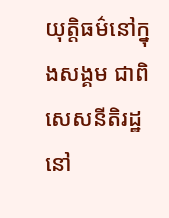យុត្តិធម៌នៅក្នុងសង្គម ជាពិសេសនីតិរដ្ឋនៅ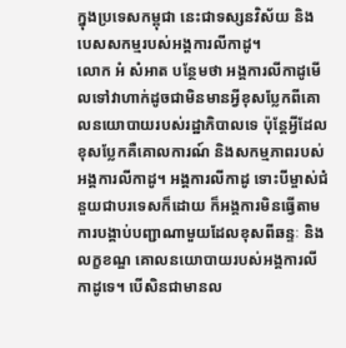ក្នុងប្រទេសកម្ពុជា នេះជាទស្សនវិស័យ និងបេសសកម្មរបស់អង្គការលីកាដូ។
លោក អំ សំអាត បន្ថែមថា អង្គការលីកាដូមើលទៅវាហាក់ដូចជាមិនមានអ្វីខុសប្លែកពីគោលនយោបាយរបស់រដ្ឋាភិបាលទេ ប៉ុន្តែអ្វីដែលខុសប្លែកគឺគោលការណ៍ និងសកម្មភាពរបស់អង្គការលីកាដូ។ អង្គការលីកាដូ ទោះបីម្ចាស់ជំនួយជាបរទេសក៏ដោយ ក៏អង្គការមិនធ្វើតាមការបង្គាប់បញ្ជាណាមួយដែលខុសពីឆន្ទៈ និងលក្ខខណ្ឌ គោលនយោបាយរបស់អង្គការលីកាដូទេ។ បើសិនជាមានល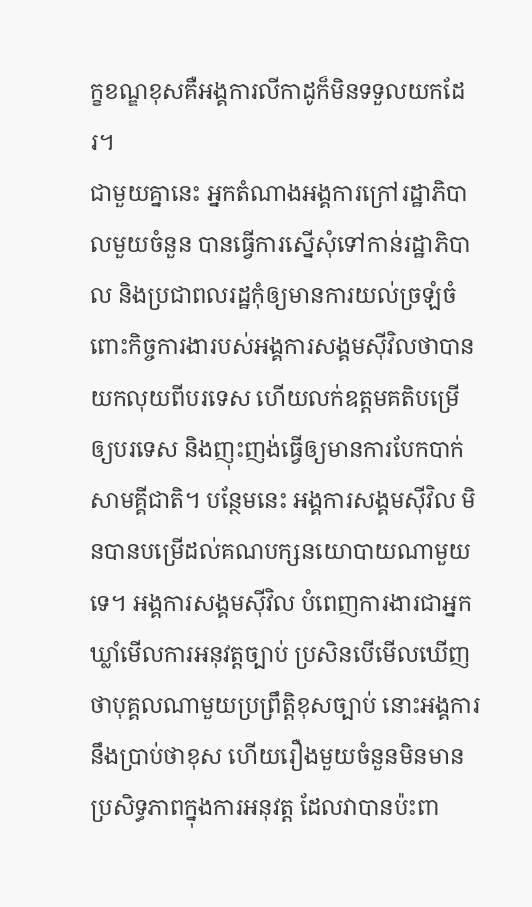ក្ខខណ្ឌខុសគឺអង្គការលីកាដូក៏មិនទទួលយកដែរ។
ជាមួយគ្នានេះ អ្នកតំណាងអង្គការក្រៅរដ្ឋាភិបាលមួយចំនួន បានធ្វើការស្នើសុំទៅកាន់រដ្ឋាភិបាល និងប្រជាពលរដ្ឋកុំឲ្យមានការយល់ច្រឡំចំពោះកិច្ចការងារបស់អង្គការសង្គមស៊ីវិលថាបានយកលុយពីបរទេស ហើយលក់ឧត្តមគតិបម្រើឲ្យបរទេស និងញុះញង់ធ្វើឲ្យមានការបែកបាក់សាមគ្គីជាតិ។ បន្ថែមនេះ អង្គការសង្គមស៊ីវិល មិនបានបម្រើដល់គណបក្សនយោបាយណាមួយទេ។ អង្គការសង្គមស៊ីវិល បំពេញការងារជាអ្នកឃ្លាំមើលការអនុវត្តច្បាប់ ប្រសិនបើមើលឃើញថាបុគ្គលណាមួយប្រព្រឹត្តិខុសច្បាប់ នោះអង្គការនឹងប្រាប់ថាខុស ហើយរឿងមួយចំនួនមិនមានប្រសិទ្ធភាពក្នុងការអនុវត្ត ដែលវាបានប៉ះពា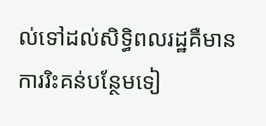ល់ទៅដល់សិទ្ធិពលរដ្ឋគឺមានការរិះគន់បន្ថែមទៀ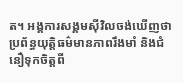ត។ អង្គការសង្គមស៊ីវិលចង់ឃើញថា ប្រព័ន្ធយុត្តិធម៌មានភាពរឹងមាំ និងជំនឿទុកចិត្តពី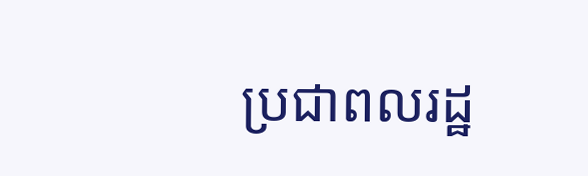ប្រជាពលរដ្ឋ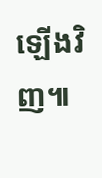ឡើងវិញ៕